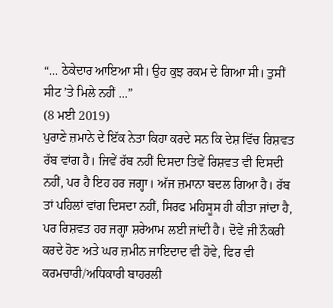“... ਠੇਕੇਦਾਰ ਆਇਆ ਸੀ। ਉਹ ਕੁਝ ਰਕਮ ਦੇ ਗਿਆ ਸੀ। ਤੁਸੀਂ ਸੀਟ ’ਤੇ ਮਿਲੇ ਨਹੀਂ ...”
(8 ਮਈ 2019)
ਪੁਰਾਣੇ ਜ਼ਮਾਨੇ ਦੇ ਇੱਕ ਨੇਤਾ ਕਿਹਾ ਕਰਦੇ ਸਨ ਕਿ ਦੇਸ਼ ਵਿੱਚ ਰਿਸ਼ਵਤ ਰੱਬ ਵਾਂਗ ਹੈ। ਜਿਵੇਂ ਰੱਬ ਨਹੀਂ ਦਿਸਦਾ ਤਿਵੇਂ ਰਿਸ਼ਵਤ ਵੀ ਦਿਸਦੀ ਨਹੀਂ, ਪਰ ਹੈ ਇਹ ਹਰ ਜਗ੍ਹਾ। ਅੱਜ ਜ਼ਮਾਨਾ ਬਦਲ ਗਿਆ ਹੈ। ਰੱਬ ਤਾਂ ਪਹਿਲਾਂ ਵਾਂਗ ਦਿਸਦਾ ਨਹੀਂ, ਸਿਰਫ ਮਹਿਸੂਸ ਹੀ ਕੀਤਾ ਜਾਂਦਾ ਹੈ, ਪਰ ਰਿਸ਼ਵਤ ਹਰ ਜਗ੍ਹਾ ਸ਼ਰੇਆਮ ਲਈ ਜਾਂਦੀ ਹੈ। ਦੋਵੇਂ ਜੀ ਨੌਕਰੀ ਕਰਦੇ ਹੋਣ ਅਤੇ ਘਰ ਜ਼ਮੀਨ ਜਾਇਦਾਦ ਵੀ ਹੋਵੇ, ਫਿਰ ਵੀ ਕਰਮਚਾਰੀ/ਅਧਿਕਾਰੀ ਬਾਹਰਲੀ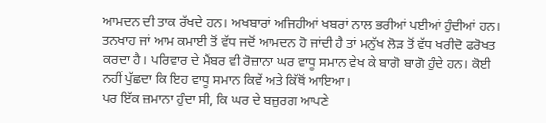ਆਮਦਨ ਦੀ ਤਾਕ ਰੱਖਦੇ ਹਨ। ਅਖਬਾਰਾਂ ਅਜਿਹੀਆਂ ਖਬਰਾਂ ਨਾਲ ਭਰੀਆਂ ਪਈਆਂ ਹੁੰਦੀਆਂ ਹਨ। ਤਨਖਾਹ ਜਾਂ ਆਮ ਕਮਾਈ ਤੋਂ ਵੱਧ ਜਦੋਂ ਆਮਦਨ ਹੋ ਜਾਂਦੀ ਹੈ ਤਾਂ ਮਨੁੱਖ ਲੋੜ ਤੋਂ ਵੱਧ ਖਰੀਦੋ ਫਰੋਖਤ ਕਰਦਾ ਹੈ। ਪਰਿਵਾਰ ਦੇ ਮੈਂਬਰ ਵੀ ਰੋਜ਼ਾਨਾ ਘਰ ਵਾਧੂ ਸਮਾਨ ਵੇਖ ਕੇ ਬਾਗੋ ਬਾਗੋ ਹੁੰਦੇ ਹਨ। ਕੋਈ ਨਹੀਂ ਪੁੱਛਦਾ ਕਿ ਇਹ ਵਾਧੂ ਸਮਾਨ ਕਿਵੇਂ ਅਤੇ ਕਿੱਥੋਂ ਆਇਆ।
ਪਰ ਇੱਕ ਜ਼ਮਾਨਾ ਹੁੰਦਾ ਸੀ, ਕਿ ਘਰ ਦੇ ਬਜ਼ੁਰਗ ਆਪਣੇ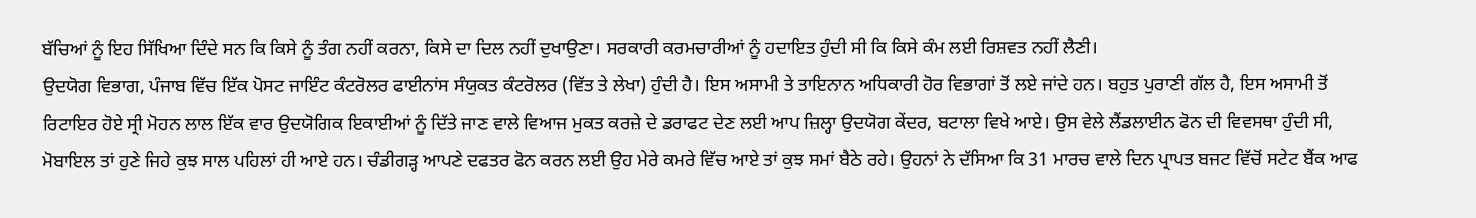ਬੱਚਿਆਂ ਨੂੰ ਇਹ ਸਿੱਖਿਆ ਦਿੰਦੇ ਸਨ ਕਿ ਕਿਸੇ ਨੂੰ ਤੰਗ ਨਹੀਂ ਕਰਨਾ, ਕਿਸੇ ਦਾ ਦਿਲ ਨਹੀਂ ਦੁਖਾਉਣਾ। ਸਰਕਾਰੀ ਕਰਮਚਾਰੀਆਂ ਨੂੰ ਹਦਾਇਤ ਹੁੰਦੀ ਸੀ ਕਿ ਕਿਸੇ ਕੰਮ ਲਈ ਰਿਸ਼ਵਤ ਨਹੀਂ ਲੈਣੀ।
ਉਦਯੋਗ ਵਿਭਾਗ, ਪੰਜਾਬ ਵਿੱਚ ਇੱਕ ਪੋਸਟ ਜਾਇੰਟ ਕੰਟਰੋਲਰ ਫਾਈਨਾਂਸ ਸੰਯੁਕਤ ਕੰਟਰੋਲਰ (ਵਿੱਤ ਤੇ ਲੇਖਾ) ਹੁੰਦੀ ਹੈ। ਇਸ ਅਸਾਮੀ ਤੇ ਤਾਇਨਾਨ ਅਧਿਕਾਰੀ ਹੋਰ ਵਿਭਾਗਾਂ ਤੋਂ ਲਏ ਜਾਂਦੇ ਹਨ। ਬਹੁਤ ਪੁਰਾਣੀ ਗੱਲ ਹੈ, ਇਸ ਅਸਾਮੀ ਤੋਂ ਰਿਟਾਇਰ ਹੋਏ ਸ੍ਰੀ ਮੋਹਨ ਲਾਲ ਇੱਕ ਵਾਰ ਉਦਯੋਗਿਕ ਇਕਾਈਆਂ ਨੂੰ ਦਿੱਤੇ ਜਾਣ ਵਾਲੇ ਵਿਆਜ ਮੁਕਤ ਕਰਜ਼ੇ ਦੇ ਡਰਾਫਟ ਦੇਣ ਲਈ ਆਪ ਜ਼ਿਲ੍ਹਾ ਉਦਯੋਗ ਕੇਂਦਰ, ਬਟਾਲਾ ਵਿਖੇ ਆਏ। ਉਸ ਵੇਲੇ ਲੈਂਡਲਾਈਨ ਫੋਨ ਦੀ ਵਿਵਸਥਾ ਹੁੰਦੀ ਸੀ, ਮੋਬਾਇਲ ਤਾਂ ਹੁਣੇ ਜਿਹੇ ਕੁਝ ਸਾਲ ਪਹਿਲਾਂ ਹੀ ਆਏ ਹਨ। ਚੰਡੀਗੜ੍ਹ ਆਪਣੇ ਦਫਤਰ ਫੋਨ ਕਰਨ ਲਈ ਉਹ ਮੇਰੇ ਕਮਰੇ ਵਿੱਚ ਆਏ ਤਾਂ ਕੁਝ ਸਮਾਂ ਬੈਠੇ ਰਹੇ। ਉਹਨਾਂ ਨੇ ਦੱਸਿਆ ਕਿ 31 ਮਾਰਚ ਵਾਲੇ ਦਿਨ ਪ੍ਰਾਪਤ ਬਜਟ ਵਿੱਚੋਂ ਸਟੇਟ ਬੈਂਕ ਆਫ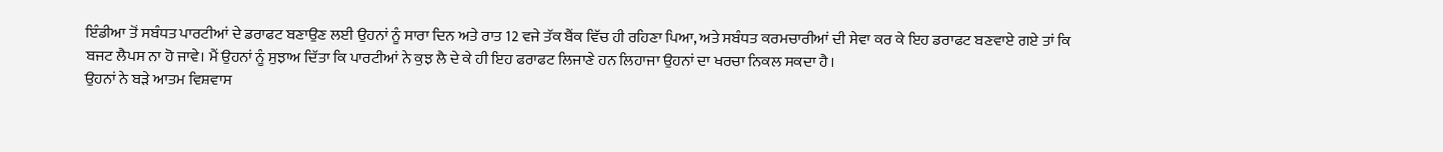ਇੰਡੀਆ ਤੋਂ ਸਬੰਧਤ ਪਾਰਟੀਆਂ ਦੇ ਡਰਾਫਟ ਬਣਾਉਣ ਲਈ ਉਹਨਾਂ ਨੂੰ ਸਾਰਾ ਦਿਨ ਅਤੇ ਰਾਤ 12 ਵਜੇ ਤੱਕ ਬੈਂਕ ਵਿੱਚ ਹੀ ਰਹਿਣਾ ਪਿਆ, ਅਤੇ ਸਬੰਧਤ ਕਰਮਚਾਰੀਆਂ ਦੀ ਸੇਵਾ ਕਰ ਕੇ ਇਹ ਡਰਾਫਟ ਬਣਵਾਏ ਗਏ ਤਾਂ ਕਿ ਬਜਟ ਲੈਪਸ ਨਾ ਹੋ ਜਾਵੇ। ਮੈਂ ਉਹਨਾਂ ਨੂੰ ਸੁਝਾਅ ਦਿੱਤਾ ਕਿ ਪਾਰਟੀਆਂ ਨੇ ਕੁਝ ਲੈ ਦੇ ਕੇ ਹੀ ਇਹ ਫਰਾਫਟ ਲਿਜਾਣੇ ਹਨ ਲਿਹਾਜਾ ਉਹਨਾਂ ਦਾ ਖਰਚਾ ਨਿਕਲ ਸਕਦਾ ਹੈ।
ਉਹਨਾਂ ਨੇ ਬੜੇ ਆਤਮ ਵਿਸ਼ਵਾਸ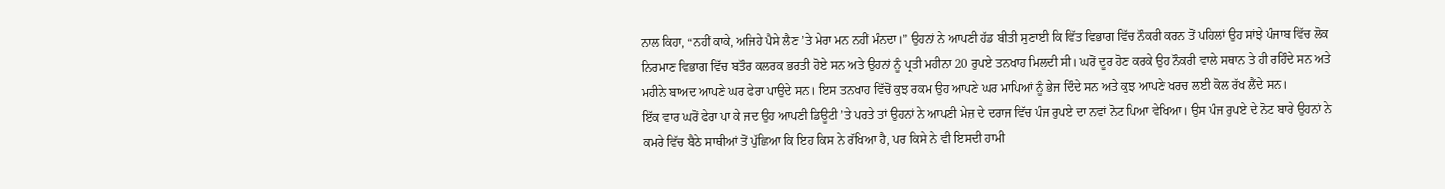ਨਾਲ ਕਿਹਾ, “ਨਹੀਂ ਕਾਕੇ, ਅਜਿਹੇ ਪੈਸੇ ਲੈਣ ’ਤੇ ਮੇਰਾ ਮਨ ਨਹੀਂ ਮੰਨਦਾ।” ਉਹਨਾਂ ਨੇ ਆਪਣੀ ਹੱਡ ਬੀਤੀ ਸੁਣਾਈ ਕਿ ਵਿੱਤ ਵਿਭਾਗ ਵਿੱਚ ਨੌਕਰੀ ਕਰਨ ਤੋਂ ਪਹਿਲਾਂ ਉਹ ਸਾਂਝੇ ਪੰਜਾਬ ਵਿੱਚ ਲੋਕ ਨਿਰਮਾਣ ਵਿਭਾਗ ਵਿੱਚ ਬਤੌਰ ਕਲਰਕ ਭਰਤੀ ਹੋਏ ਸਨ ਅਤੇ ਉਹਨਾਂ ਨੂੰ ਪ੍ਰਤੀ ਮਹੀਨਾ 20 ਰੁਪਏ ਤਨਖਾਹ ਮਿਲਦੀ ਸੀ। ਘਰੋਂ ਦੂਰ ਹੋਣ ਕਰਕੇ ਉਹ ਨੌਕਰੀ ਵਾਲੇ ਸਥਾਨ ਤੇ ਹੀ ਰਹਿੰਦੇ ਸਨ ਅਤੇ ਮਹੀਨੇ ਬਾਅਦ ਆਪਣੇ ਘਰ ਫੇਰਾ ਪਾਉਦੇ ਸਨ। ਇਸ ਤਨਖਾਹ ਵਿੱਚੋਂ ਕੁਝ ਰਕਮ ਉਹ ਆਪਣੇ ਘਰ ਮਾਪਿਆਂ ਨੂੰ ਭੇਜ ਦਿੰਦੇ ਸਨ ਅਤੇ ਕੁਝ ਆਪਣੇ ਖਰਚ ਲਈ ਕੋਲ ਰੱਖ ਲੈਂਦੇ ਸਨ।
ਇੱਕ ਵਾਰ ਘਰੋਂ ਫੇਰਾ ਪਾ ਕੇ ਜਦ ਉਹ ਆਪਣੀ ਡਿਊਟੀ ’ਤੇ ਪਰਤੇ ਤਾਂ ਉਹਨਾਂ ਨੇ ਆਪਣੀ ਮੇਜ਼ ਦੇ ਦਰਾਜ ਵਿੱਚ ਪੰਜ ਰੁਪਏ ਦਾ ਨਵਾਂ ਨੋਟ ਪਿਆ ਵੇਖਿਆ। ਉਸ ਪੰਜ ਰੁਪਏ ਦੇ ਨੋਟ ਬਾਰੇ ਉਹਨਾਂ ਨੇ ਕਮਰੇ ਵਿੱਚ ਬੈਠੇ ਸਾਥੀਆਂ ਤੋਂ ਪੁੱਛਿਆ ਕਿ ਇਹ ਕਿਸ ਨੇ ਰੱਖਿਆ ਹੈ, ਪਰ ਕਿਸੇ ਨੇ ਵੀ ਇਸਦੀ ਹਾਮੀ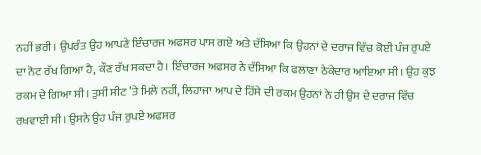ਨਹੀਂ ਭਰੀ। ਉਪਰੰਤ ਉਹ ਆਪਣੇ ਇੰਚਾਰਜ ਅਫਸਰ ਪਾਸ ਗਏ ਅਤੇ ਦੱਸਿਆ ਕਿ ਉਹਨਾਂ ਦੇ ਦਰਾਜ ਵਿੱਚ ਕੋਈ ਪੰਜ ਰੁਪਏ ਦਾ ਨੋਟ ਰੱਖ ਗਿਆ ਹੈ, ਕੌਣ ਰੱਖ ਸਕਦਾ ਹੈ। ਇੰਚਾਰਜ ਅਫਸਰ ਨੇ ਦੱਸਿਆ ਕਿ ਫਲਾਣਾ ਠੇਕੇਦਾਰ ਆਇਆ ਸੀ। ਉਹ ਕੁਝ ਰਕਮ ਦੇ ਗਿਆ ਸੀ। ਤੁਸੀਂ ਸੀਟ ’ਤੇ ਮਿਲੇ ਨਹੀਂ, ਲਿਹਾਜਾ ਆਪ ਦੇ ਹਿੱਸੇ ਦੀ ਰਕਮ ਉਹਨਾਂ ਨੇ ਹੀ ਉਸ ਦੇ ਦਰਾਜ ਵਿੱਚ ਰਖਵਾਈ ਸੀ। ਉਸਨੇ ਉਹ ਪੰਜ ਰੁਪਏ ਅਫਸਰ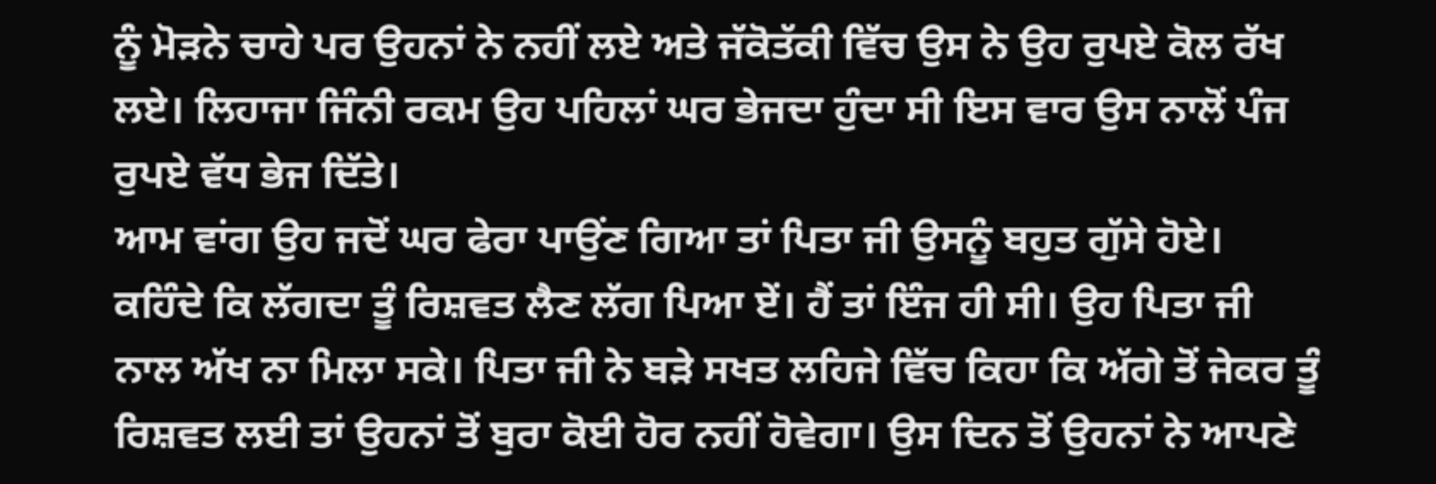ਨੂੰ ਮੋੜਨੇ ਚਾਹੇ ਪਰ ਉਹਨਾਂ ਨੇ ਨਹੀਂ ਲਏ ਅਤੇ ਜੱਕੋਤੱਕੀ ਵਿੱਚ ਉਸ ਨੇ ਉਹ ਰੁਪਏ ਕੋਲ ਰੱਖ ਲਏ। ਲਿਹਾਜਾ ਜਿੰਨੀ ਰਕਮ ਉਹ ਪਹਿਲਾਂ ਘਰ ਭੇਜਦਾ ਹੁੰਦਾ ਸੀ ਇਸ ਵਾਰ ਉਸ ਨਾਲੋਂ ਪੰਜ ਰੁਪਏ ਵੱਧ ਭੇਜ ਦਿੱਤੇ।
ਆਮ ਵਾਂਗ ਉਹ ਜਦੋਂ ਘਰ ਫੇਰਾ ਪਾਉਂਣ ਗਿਆ ਤਾਂ ਪਿਤਾ ਜੀ ਉਸਨੂੰ ਬਹੁਤ ਗੁੱਸੇ ਹੋਏ। ਕਹਿੰਦੇ ਕਿ ਲੱਗਦਾ ਤੂੰ ਰਿਸ਼ਵਤ ਲੈਣ ਲੱਗ ਪਿਆ ਏਂ। ਹੈਂ ਤਾਂ ਇੰਜ ਹੀ ਸੀ। ਉਹ ਪਿਤਾ ਜੀ ਨਾਲ ਅੱਖ ਨਾ ਮਿਲਾ ਸਕੇ। ਪਿਤਾ ਜੀ ਨੇ ਬੜੇ ਸਖਤ ਲਹਿਜੇ ਵਿੱਚ ਕਿਹਾ ਕਿ ਅੱਗੇ ਤੋਂ ਜੇਕਰ ਤੂੰ ਰਿਸ਼ਵਤ ਲਈ ਤਾਂ ਉਹਨਾਂ ਤੋਂ ਬੁਰਾ ਕੋਈ ਹੋਰ ਨਹੀਂ ਹੋਵੇਗਾ। ਉਸ ਦਿਨ ਤੋਂ ਉਹਨਾਂ ਨੇ ਆਪਣੇ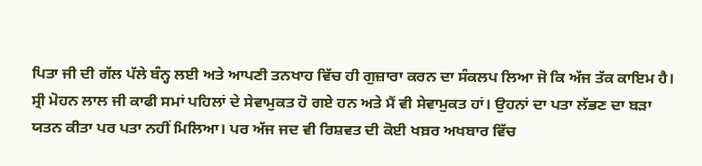ਪਿਤਾ ਜੀ ਦੀ ਗੱਲ ਪੱਲੇ ਬੰਨ੍ਹ ਲਈ ਅਤੇ ਆਪਣੀ ਤਨਖਾਹ ਵਿੱਚ ਹੀ ਗੁਜ਼ਾਰਾ ਕਰਨ ਦਾ ਸੰਕਲਪ ਲਿਆ ਜੋ ਕਿ ਅੱਜ ਤੱਕ ਕਾਇਮ ਹੈ।
ਸ੍ਰੀ ਮੋਹਨ ਲਾਲ ਜੀ ਕਾਫੀ ਸਮਾਂ ਪਹਿਲਾਂ ਦੇ ਸੇਵਾਮੁਕਤ ਹੋ ਗਏ ਹਨ ਅਤੇ ਮੈਂ ਵੀ ਸੇਵਾਮੁਕਤ ਹਾਂ। ਉਹਨਾਂ ਦਾ ਪਤਾ ਲੱਭਣ ਦਾ ਬੜਾ ਯਤਨ ਕੀਤਾ ਪਰ ਪਤਾ ਨਹੀਂ ਮਿਲਿਆ। ਪਰ ਅੱਜ ਜਦ ਵੀ ਰਿਸ਼ਵਤ ਦੀ ਕੋਈ ਖਬ਼ਰ ਅਖਬਾਰ ਵਿੱਚ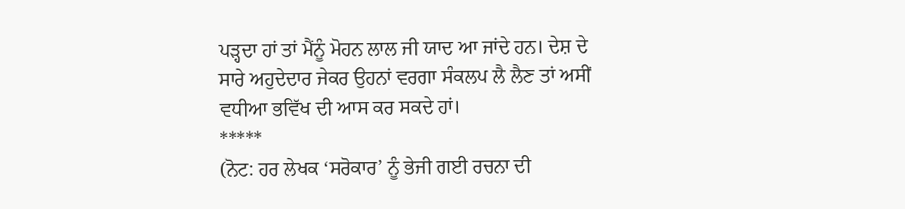ਪੜ੍ਹਦਾ ਹਾਂ ਤਾਂ ਮੈਂਨੂੰ ਮੋਹਨ ਲਾਲ ਜੀ ਯਾਦ ਆ ਜਾਂਦੇ ਹਨ। ਦੇਸ਼ ਦੇ ਸਾਰੇ ਅਹੁਦੇਦਾਰ ਜੇਕਰ ਉਹਨਾਂ ਵਰਗਾ ਸੰਕਲਪ ਲੈ ਲੈਣ ਤਾਂ ਅਸੀਂ ਵਧੀਆ ਭਵਿੱਖ ਦੀ ਆਸ ਕਰ ਸਕਦੇ ਹਾਂ।
*****
(ਨੋਟ: ਹਰ ਲੇਖਕ ‘ਸਰੋਕਾਰ’ ਨੂੰ ਭੇਜੀ ਗਈ ਰਚਨਾ ਦੀ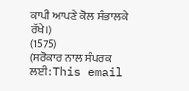ਕਾਪੀ ਆਪਣੇ ਕੋਲ ਸੰਭਾਲਕੇ ਰੱਖੇ।)
(1575)
(ਸਰੋਕਾਰ ਨਾਲ ਸੰਪਰਕ ਲਈ: This email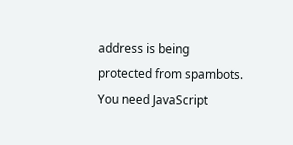address is being protected from spambots. You need JavaScript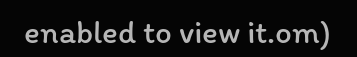enabled to view it.om)